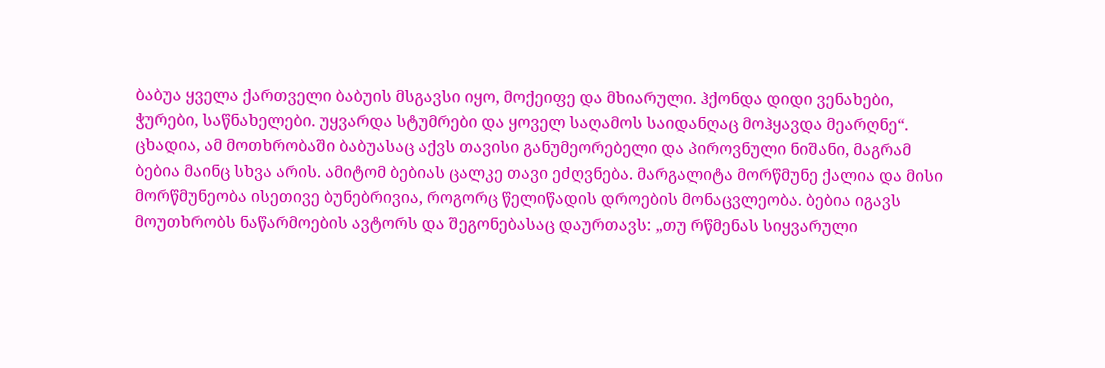ბაბუა ყველა ქართველი ბაბუის მსგავსი იყო, მოქეიფე და მხიარული. ჰქონდა დიდი ვენახები, ჭურები, საწნახელები. უყვარდა სტუმრები და ყოველ საღამოს საიდანღაც მოჰყავდა მეარღნე“. ცხადია, ამ მოთხრობაში ბაბუასაც აქვს თავისი განუმეორებელი და პიროვნული ნიშანი, მაგრამ ბებია მაინც სხვა არის. ამიტომ ბებიას ცალკე თავი ეძღვნება. მარგალიტა მორწმუნე ქალია და მისი მორწმუნეობა ისეთივე ბუნებრივია, როგორც წელიწადის დროების მონაცვლეობა. ბებია იგავს მოუთხრობს ნაწარმოების ავტორს და შეგონებასაც დაურთავს: „თუ რწმენას სიყვარული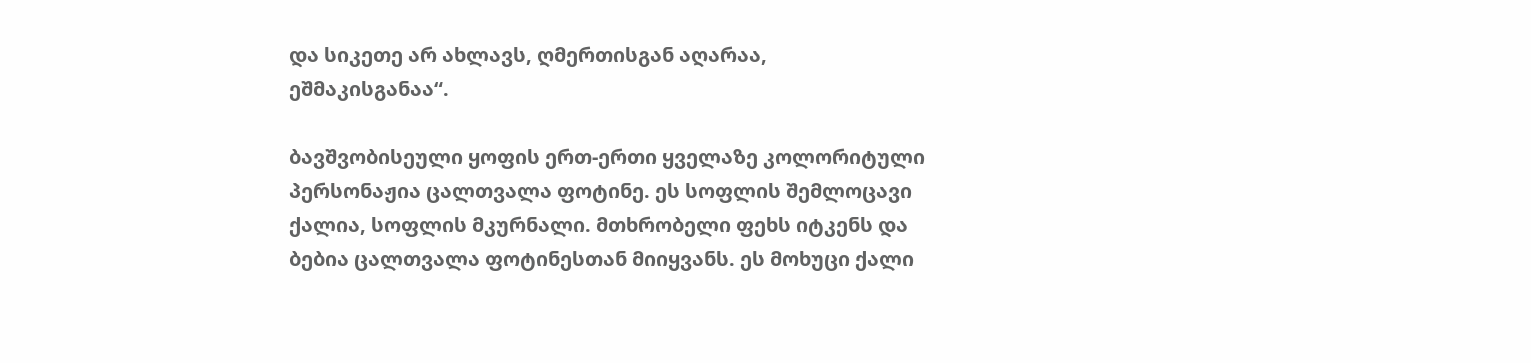და სიკეთე არ ახლავს, ღმერთისგან აღარაა, ეშმაკისგანაა“.

ბავშვობისეული ყოფის ერთ-ერთი ყველაზე კოლორიტული პერსონაჟია ცალთვალა ფოტინე. ეს სოფლის შემლოცავი ქალია, სოფლის მკურნალი. მთხრობელი ფეხს იტკენს და ბებია ცალთვალა ფოტინესთან მიიყვანს. ეს მოხუცი ქალი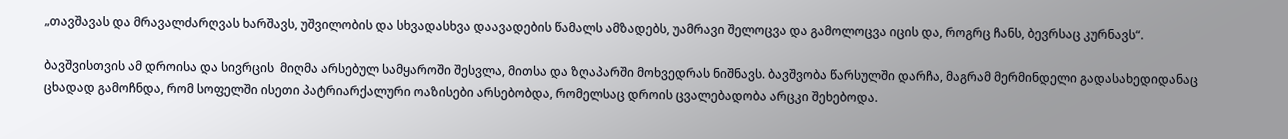„თავშავას და მრავალძარღვას ხარშავს, უშვილობის და სხვადასხვა დაავადების წამალს ამზადებს, უამრავი შელოცვა და გამოლოცვა იცის და, როგრც ჩანს, ბევრსაც კურნავს“.

ბავშვისთვის ამ დროისა და სივრცის  მიღმა არსებულ სამყაროში შესვლა, მითსა და ზღაპარში მოხვედრას ნიშნავს. ბავშვობა წარსულში დარჩა, მაგრამ მერმინდელი გადასახედიდანაც ცხადად გამოჩნდა, რომ სოფელში ისეთი პატრიარქალური ოაზისები არსებობდა, რომელსაც დროის ცვალებადობა არცკი შეხებოდა.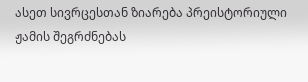ასეთ სივრცესთან ზიარება პრეისტორიული ჟამის შეგრძნებას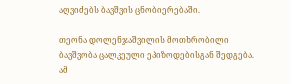აღვიძებს ბავშვის ცნობიერებაში.

თეონა დოლენჯაშვილის მოთხრობილი ბავშვობა ცალკეული ეპიზოდებისგან შედგება. ამ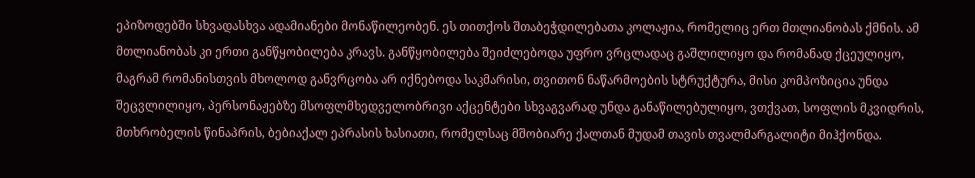ეპიზოდებში სხვადასხვა ადამიანები მონაწილეობენ. ეს თითქოს შთაბეჭდილებათა კოლაჟია, რომელიც ერთ მთლიანობას ქმნის. ამ მთლიანობას კი ერთი განწყობილება კრავს. განწყობილება შეიძლებოდა უფრო ვრცლადაც გაშლილიყო და რომანად ქცეულიყო, მაგრამ რომანისთვის მხოლოდ განვრცობა არ იქნებოდა საკმარისი, თვითონ ნაწარმოების სტრუქტურა, მისი კომპოზიცია უნდა შეცვლილიყო, პერსონაჟებზე მსოფლმხედველობრივი აქცენტები სხვაგვარად უნდა განაწილებულიყო, ვთქვათ, სოფლის მკვიდრის, მთხრობელის წინაპრის, ბებიაქალ ეპრასის ხასიათი, რომელსაც მშობიარე ქალთან მუდამ თავის თვალმარგალიტი მიჰქონდა.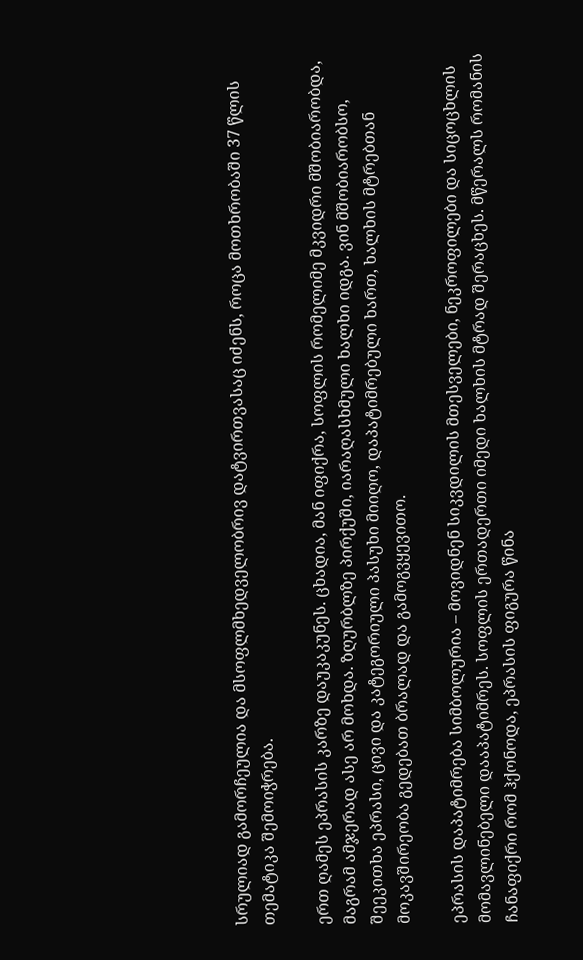სრულიად გამორჩეულია და მსოფლმხედველობრივ დატვირთვასაც იძენს, როცა მოთხრობაში 37 წლის თემატიკა შემოიჭრება.

ერთ ღამეს ეპრასის კარზე დაუკაკუნეს. ცხადია, მან იფიქრა, სოფლის რომელიმე მკვიდრი მშობიარობდა, მაგრამ ამჯერად ასე არ მოხდა. ზღურბლზე პირქუში, იარაღასხმული ხალხი იდგა. ვინ მშობიარობსო, შეეკითხა ეპრასი, ცივი და კატეგორიული პასუხი მიიღო, დაპატიმრებული ხართ, ხალხის მტრებთან მოკავშირეობა გედებათ ბრალად და გამოგვყევითო.

ეპრასის დაპატიმრება სიმბოლურია – მოვიდნენ სიკვდილის მთესველები, ნეკროფილები და სიცოცხლის მომავლინებელი დააპატიმრეს. სოფლის ერთადერთი იმედი ხალხის მტრად შერაცხეს. მწერალს რომანის ჩანაფიქრი რომ ჰქონოდა, ეპრასის ფიგურა წინა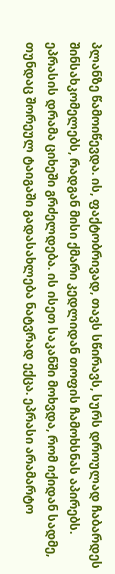პლანზე წამოიწევდა. ის, ფაქტობრივად, თავს სწირავს, სურს დროულად ჩაბარდეს შინსახკომელებს, რადგან მისი ქმარი კედლიდან თოფის ჩამოხსნას აპირებს. ეპრასის დრამა ციხეში გრძელდება. ის ისეთ საკანში მოხვდა, რომ იქიდან სადმე, თუნდაც შორეულ ტაიგაში გადასახლება ნატვრად ექცა. ეპრასი არამარტო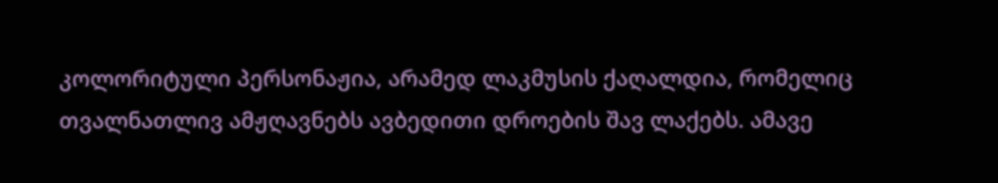კოლორიტული პერსონაჟია, არამედ ლაკმუსის ქაღალდია, რომელიც თვალნათლივ ამჟღავნებს ავბედითი დროების შავ ლაქებს. ამავე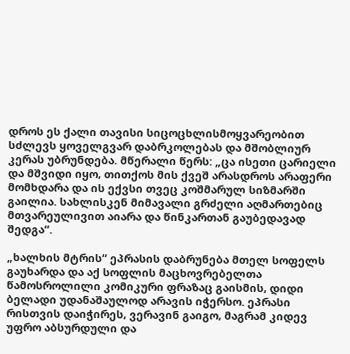დროს ეს ქალი თავისი სიცოცხლისმოყვარეობით სძლევს ყოველგვარ დაბრკოლებას და მშობლიურ კერას უბრუნდება. მწერალი წერს: „ცა ისეთი ცარიელი და მშვიდი იყო, თითქოს მის ქვეშ არასდროს არაფერი მომხდარა და ის ექვსი თვეც კოშმარულ სიზმარში გაილია. სახლისკენ მიმავალი გრძელი აღმართებიც მთვარეულივით აიარა და წინკართან გაუბედავად შედგა“.

„ხალხის მტრის“ ეპრასის დაბრუნება მთელ სოფელს გაუხარდა და აქ სოფლის მაცხოვრებელთა წამოსროლილი კომიკური ფრაზაც გაისმის, დიდი ბელადი უდანაშაულოდ არავის იჭერსო. ეპრასი რისთვის დაიჭირეს, ვერავინ გაიგო, მაგრამ კიდევ უფრო აბსურდული და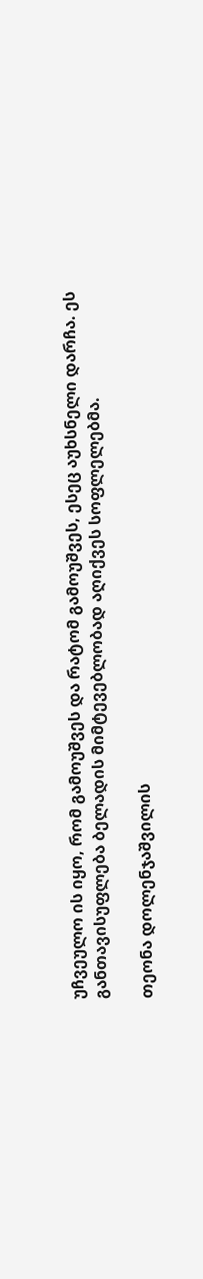უჩვეულო ის იყო, რომ გამოუშვეს და რატომ გამოუშვეს, ესეც აუხსნელი დარჩა. ეს განთავისუფლება ბელადის მიმტევებლობად აღიქვეს სოფლელებმა.

თეონა დოლენჯაშვილის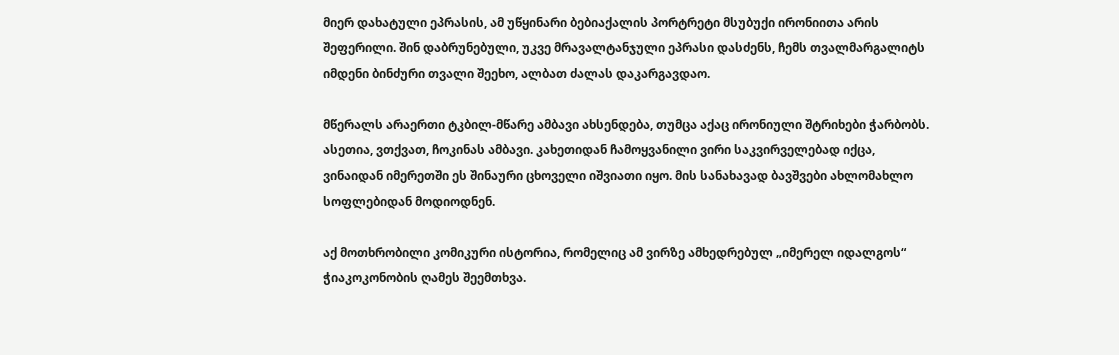მიერ დახატული ეპრასის, ამ უწყინარი ბებიაქალის პორტრეტი მსუბუქი ირონიითა არის შეფერილი. შინ დაბრუნებული, უკვე მრავალტანჯული ეპრასი დასძენს, ჩემს თვალმარგალიტს იმდენი ბინძური თვალი შეეხო, ალბათ ძალას დაკარგავდაო.

მწერალს არაერთი ტკბილ-მწარე ამბავი ახსენდება, თუმცა აქაც ირონიული შტრიხები ჭარბობს. ასეთია, ვთქვათ, ჩოკინას ამბავი. კახეთიდან ჩამოყვანილი ვირი საკვირველებად იქცა, ვინაიდან იმერეთში ეს შინაური ცხოველი იშვიათი იყო. მის სანახავად ბავშვები ახლომახლო სოფლებიდან მოდიოდნენ.

აქ მოთხრობილი კომიკური ისტორია, რომელიც ამ ვირზე ამხედრებულ „იმერელ იდალგოს“ ჭიაკოკონობის ღამეს შეემთხვა.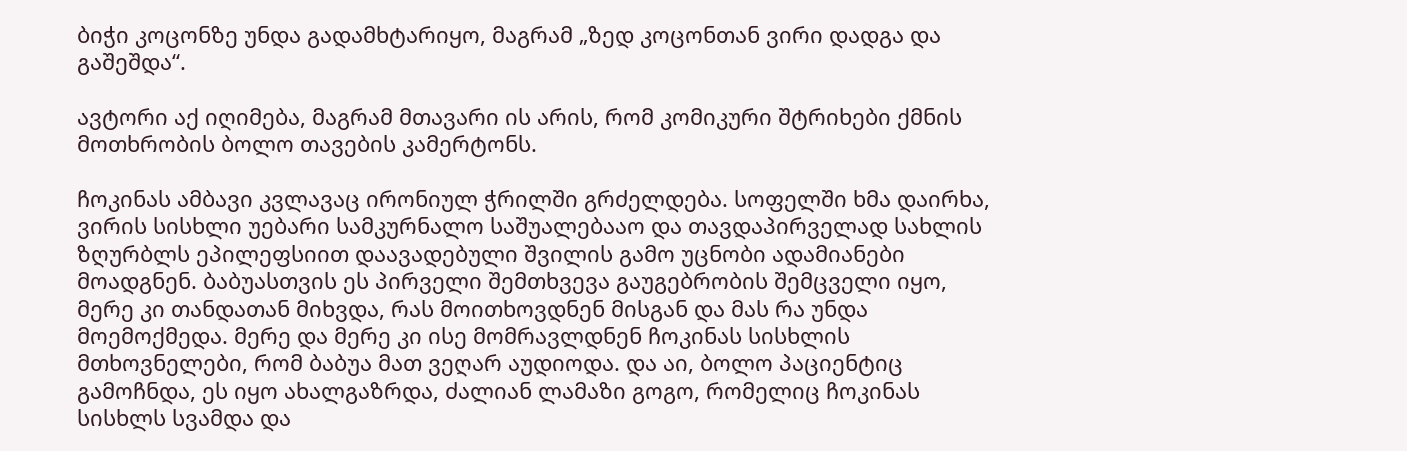ბიჭი კოცონზე უნდა გადამხტარიყო, მაგრამ „ზედ კოცონთან ვირი დადგა და გაშეშდა“.

ავტორი აქ იღიმება, მაგრამ მთავარი ის არის, რომ კომიკური შტრიხები ქმნის მოთხრობის ბოლო თავების კამერტონს.

ჩოკინას ამბავი კვლავაც ირონიულ ჭრილში გრძელდება. სოფელში ხმა დაირხა, ვირის სისხლი უებარი სამკურნალო საშუალებააო და თავდაპირველად სახლის ზღურბლს ეპილეფსიით დაავადებული შვილის გამო უცნობი ადამიანები მოადგნენ. ბაბუასთვის ეს პირველი შემთხვევა გაუგებრობის შემცველი იყო, მერე კი თანდათან მიხვდა, რას მოითხოვდნენ მისგან და მას რა უნდა მოემოქმედა. მერე და მერე კი ისე მომრავლდნენ ჩოკინას სისხლის მთხოვნელები, რომ ბაბუა მათ ვეღარ აუდიოდა. და აი, ბოლო პაციენტიც გამოჩნდა, ეს იყო ახალგაზრდა, ძალიან ლამაზი გოგო, რომელიც ჩოკინას სისხლს სვამდა და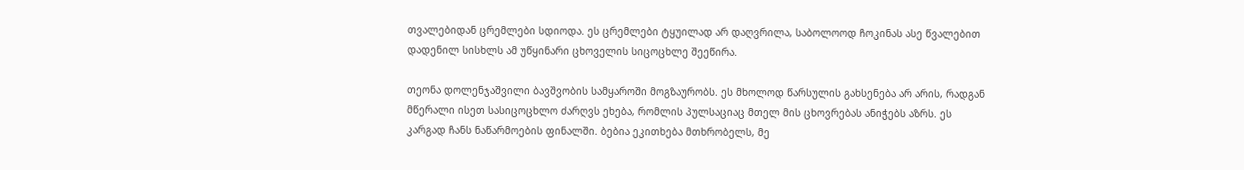თვალებიდან ცრემლები სდიოდა. ეს ცრემლები ტყუილად არ დაღვრილა, საბოლოოდ ჩოკინას ასე წვალებით დადენილ სისხლს ამ უწყინარი ცხოველის სიცოცხლე შეეწირა.

თეონა დოლენჯაშვილი ბავშვობის სამყაროში მოგზაურობს. ეს მხოლოდ წარსულის გახსენება არ არის, რადგან მწერალი ისეთ სასიცოცხლო ძარღვს ეხება, რომლის პულსაციაც მთელ მის ცხოვრებას ანიჭებს აზრს. ეს კარგად ჩანს ნაწარმოების ფინალში. ბებია ეკითხება მთხრობელს, მე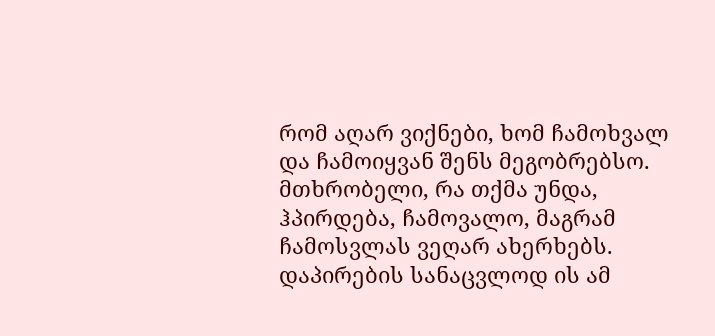რომ აღარ ვიქნები, ხომ ჩამოხვალ და ჩამოიყვან შენს მეგობრებსო. მთხრობელი, რა თქმა უნდა, ჰპირდება, ჩამოვალო, მაგრამ ჩამოსვლას ვეღარ ახერხებს. დაპირების სანაცვლოდ ის ამ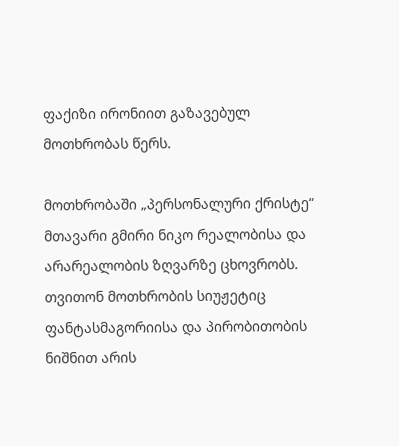ფაქიზი ირონიით გაზავებულ მოთხრობას წერს.

მოთხრობაში „პერსონალური ქრისტე“ მთავარი გმირი ნიკო რეალობისა და არარეალობის ზღვარზე ცხოვრობს. თვითონ მოთხრობის სიუჟეტიც ფანტასმაგორიისა და პირობითობის ნიშნით არის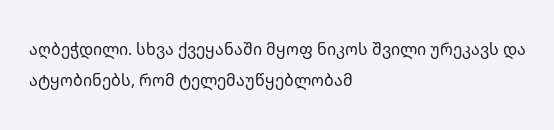აღბეჭდილი. სხვა ქვეყანაში მყოფ ნიკოს შვილი ურეკავს და ატყობინებს, რომ ტელემაუწყებლობამ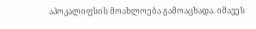აპოკალიფსის მოახლოება გამოაცხადა. იმავეს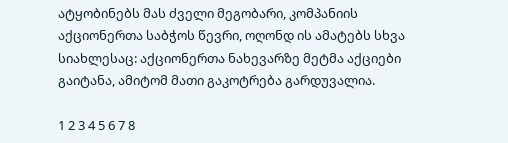ატყობინებს მას ძველი მეგობარი, კომპანიის აქციონერთა საბჭოს წევრი, ოღონდ ის ამატებს სხვა სიახლესაც: აქციონერთა ნახევარზე მეტმა აქციები გაიტანა, ამიტომ მათი გაკოტრება გარდუვალია.

1 2 3 4 5 6 7 8